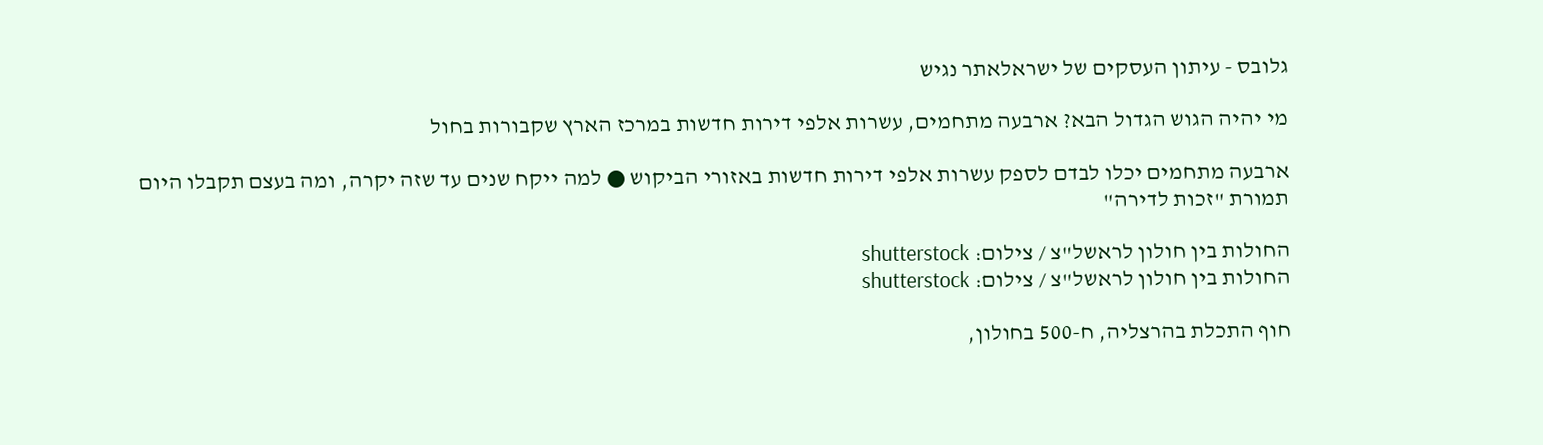גלובס - עיתון העסקים של ישראלאתר נגיש

מי יהיה הגוש הגדול הבא? ארבעה מתחמים, עשרות אלפי דירות חדשות במרכז הארץ שקבורות בחול

ארבעה מתחמים יכלו לבדם לספק עשרות אלפי דירות חדשות באזורי הביקוש ● למה ייקח שנים עד שזה יקרה, ומה בעצם תקבלו היום תמורת "זכות לדירה"

החולות בין חולון לראשל"צ / צילום: shutterstock
החולות בין חולון לראשל"צ / צילום: shutterstock

חוף התכלת בהרצליה, ח-500 בחולון,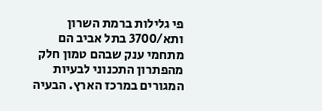פי גלילות ברמת השרון ותא/3700 בתל אביב הם מתחמי ענק שבהם טמון חלק מהפתרון התכנוני לבעיות המגורים במרכז הארץ. הבעיה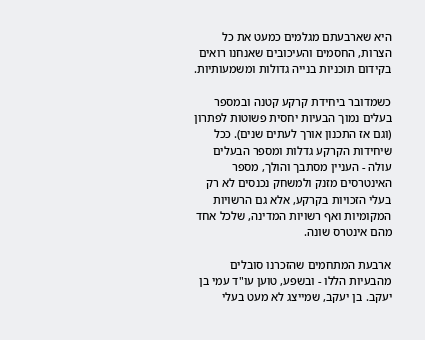היא שארבעתם מגלמים כמעט את כל הצרות, החסמים והעיכובים שאנחנו רואים בקידום תוכניות בנייה גדולות ומשמעותיות.

כשמדובר ביחידת קרקע קטנה ובמספר בעלים נמוך הבעיות יחסית פשוטות לפתרון (וגם אז התכנון אורך לעתים שנים). ככל שיחידות הקרקע גדלות ומספר הבעלים עולה - העניין מסתבך והולך, מספר האינטרסים מזנק ולמשחק נכנסים לא רק בעלי הזכויות בקרקע, אלא גם הרשויות המקומיות ואף רשויות המדינה, שלכל אחד מהם אינטרס שונה.

ארבעת המתחמים שהזכרנו סובלים מהבעיות הללו - ובשפע, טוען עו"ד עמי בן יעקב. בן יעקב, שמייצג לא מעט בעלי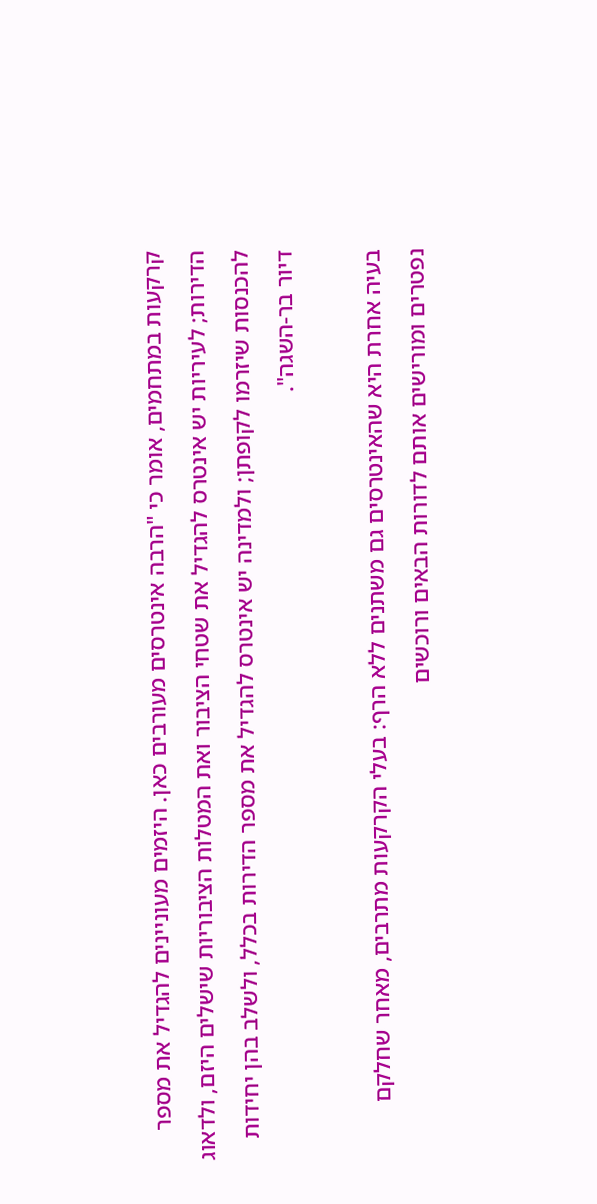קרקעות במתחמים, אומר כי "הרבה אינטרסים מעורבים כאן. היזמים מעוניינים להגדיל את מספר הדירות; לעיריות יש אינטרס להגדיל את שטחי הציבור ואת המטלות הציבוריות שישלים היזם, ולדאוג להכנסות שיזרמו לקופתן; ולמדינה יש אינטרס להגדיל את מספר הדירות בכלל, ולשלב בהן יחידות דיור בר-השגה".

בעיה אחרת היא שהאינטרסים גם משתנים ללא הרף: בעלי הקרקעות מתרבים, מאחר שחלקם נפטרים ומורישים אותם לדורות הבאים ורוכשים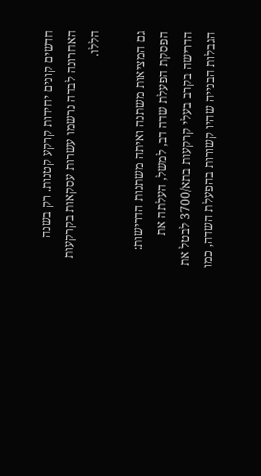חדשים קונים יחידות קרקע קטנות. רק בשנה האחרונה לבדה נרשמו עשרות עסקאות בקרקעות הללו.

גם המציאות משתנה ואיתה משתנות הדרישות: הפסקת הפעלת שדה דב, למשל, העלתה את הדרישה בקרב בעלי קרקעות בתא/3700 לבטל את הגבלות הבנייה שהיו קשורות בהפעלת השדה, כמו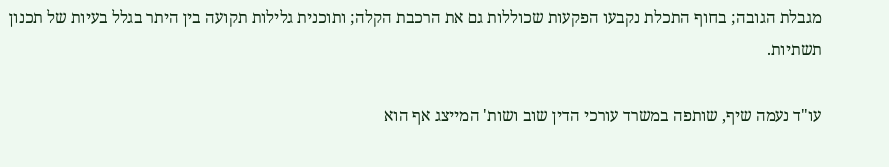מגבלת הגובה; בחוף התכלת נקבעו הפקעות שכוללות גם את הרכבת הקלה; ותוכנית גלילות תקועה בין היתר בגלל בעיות של תכנון תשתיות.

עו"ד נעמה שיף, שותפה במשרד עורכי הדין שוב ושות' המייצג אף הוא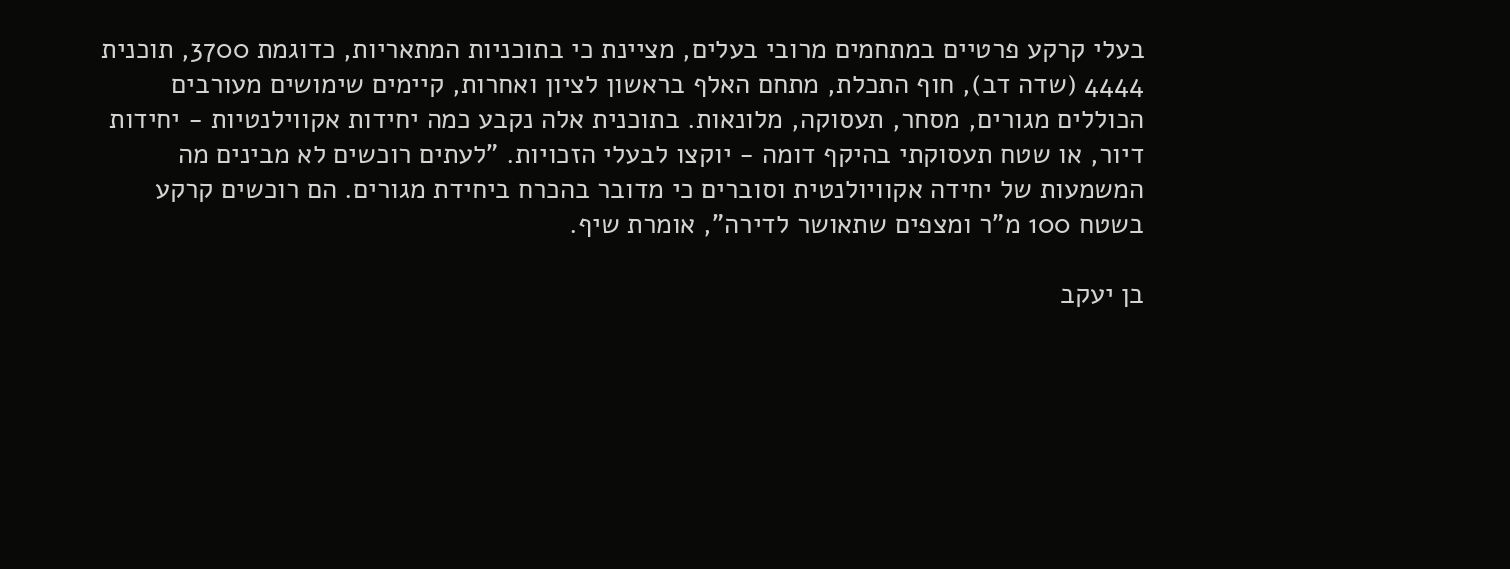בעלי קרקע פרטיים במתחמים מרובי בעלים, מציינת כי בתוכניות המתאריות, כדוגמת 3700, תוכנית 4444 (שדה דב), חוף התכלת, מתחם האלף בראשון לציון ואחרות, קיימים שימושים מעורבים הכוללים מגורים, מסחר, תעסוקה, מלונאות. בתוכנית אלה נקבע כמה יחידות אקווילנטיות - יחידות דיור, או שטח תעסוקתי בהיקף דומה - יוקצו לבעלי הזכויות. "לעתים רוכשים לא מבינים מה המשמעות של יחידה אקוויולנטית וסוברים כי מדובר בהכרח ביחידת מגורים. הם רוכשים קרקע בשטח 100 מ"ר ומצפים שתאושר לדירה", אומרת שיף.

בן יעקב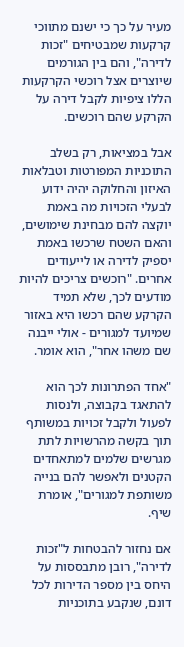מעיר על כך כי ישנם מתווכי קרקעות שמבטיחים "זכות לדירה", והם בין הגורמים שיוצרים אצל רוכשי הקרקעות הללו ציפיות לקבל דירה על הקרקע שהם רוכשים.

אבל במציאות, רק בשלב התוכניות המפורטות וטבלאות האיזון והחלוקה יהיה ידוע לבעלי הזכויות מה באמת יוקצה להם מבחינת שימושים, והאם השטח שרכשו באמת יספיק לדירה או לייעודים אחרים. "רוכשים צריכים להיות מודעים לכך, שלא תמיד הקרקע שהם רכשו היא באזור שמיועד למגורים - אולי ייבנה שם משהו אחר", הוא אומר.

"אחד הפתרונות לכך הוא להתאגד בקבוצה, ולנסות לפעול ולקבל זכויות במשותף תוך בקשה מהרשויות לתת מגרשים שלמים למתאחדים הקטנים ולאפשר להם בנייה משותפת למגורים", אומרת שיף.

אם נחזור להבטחות ל"זכות לדירה", רובן מתבססות על היחס בין מספר הדירות לכל דונם, שנקבע בתוכניות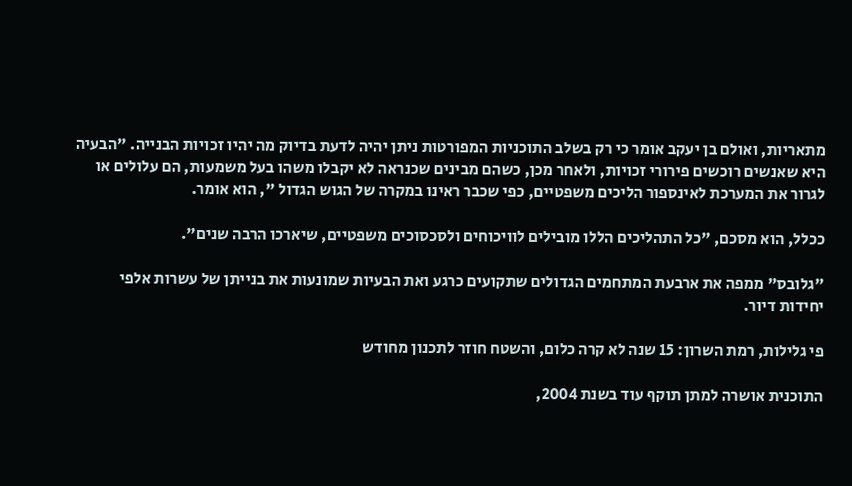מתאריות, ואולם בן יעקב אומר כי רק בשלב התוכניות המפורטות ניתן יהיה לדעת בדיוק מה יהיו זכויות הבנייה. "הבעיה היא שאנשים רוכשים פירורי זכויות, ולאחר מכן, כשהם מבינים שכנראה לא יקבלו משהו בעל משמעות, הם עלולים או לגרור את המערכת לאינספור הליכים משפטיים, כפי שכבר ראינו במקרה של הגוש הגדול ", הוא אומר.

ככלל, הוא מסכם, "כל התהליכים הללו מובילים לוויכוחים ולסכסוכים משפטיים, שיארכו הרבה שנים".

"גלובס" ממפה את ארבעת המתחמים הגדולים שתקועים כרגע ואת הבעיות שמונעות את בנייתן של עשרות אלפי יחידות דיור.

פי גלילות, רמת השרון: 15 שנה לא קרה כלום, והשטח חוזר לתכנון מחודש

התוכנית אושרה למתן תוקף עוד בשנת 2004,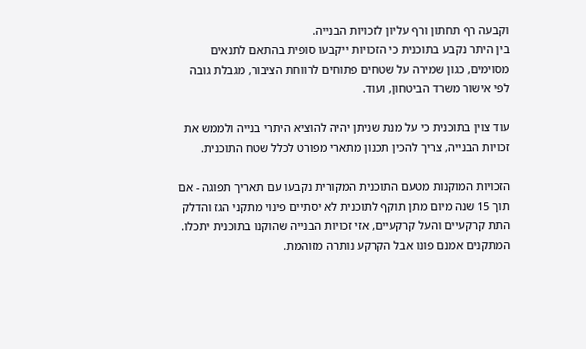וקבעה רף תחתון ורף עליון לזכויות הבנייה.
בין היתר נקבע בתוכנית כי הזכויות ייקבעו סופית בהתאם לתנאים מסוימים, כגון שמירה על שטחים פתוחים לרווחת הציבור, מגבלת גובה לפי אישור משרד הביטחון, ועוד.

עוד צוין בתוכנית כי על מנת שניתן יהיה להוציא היתרי בנייה ולממש את זכויות הבנייה, צריך להכין תכנון מתארי מפורט לכלל שטח התוכנית.

הזכויות המוקנות מטעם התוכנית המקורית נקבעו עם תאריך תפוגה - אם תוך 15 שנה מיום מתן תוקף לתוכנית לא יסתיים פינוי מתקני הגז והדלק התת קרקעיים והעל קרקעיים, אזי זכויות הבנייה שהוקנו בתוכנית יתכלו. המתקנים אמנם פונו אבל הקרקע נותרה מזוהמת.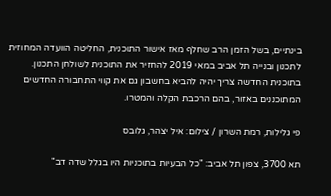בינתיים, בשל הזמן הרב שחלף מאז אישור התוכנית, החליטה הוועדה המחוזית לתכנון ובנייה תל אביב במאי 2019 להחזיר את התוכנית לשולחן התכנון. בתוכנית החדשה צריך יהיה להביא בחשבון גם את קווי התחבורה החדשים המתוכננים באזור, בהם הרכבת הקלה והמטרו.

פי גלילות, רמת השרון / צילום: איל יצהר, גלובס

תא 3700, צפון תל אביב: "כל הבעיות בתוכניות היו בגלל שדה דב"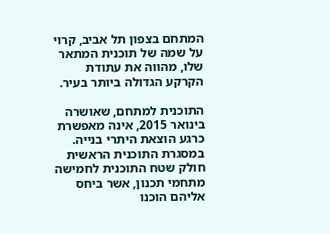המתחם בצפון תל אביב, קרוי על שמה של תוכנית המתאר שלו, מהווה את עתודת הקרקע הגדולה ביותר בעיר.

התוכנית למתחם, שאושרה בינואר 2015, אינה מאפשרת כרגע הוצאת היתרי בנייה. במסגרת התוכנית הראשית חולק שטח התוכנית לחמישה מתחמי תכנון, אשר ביחס אליהם הוכנו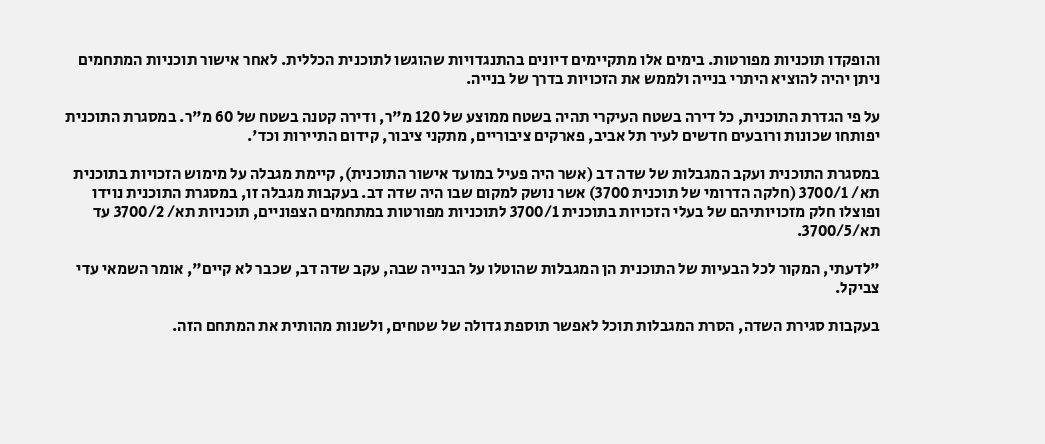והופקדו תוכניות מפורטות. בימים אלו מתקיימים דיונים בהתנגדויות שהוגשו לתוכנית הכללית. לאחר אישור תוכניות המתחמים ניתן יהיה להוציא היתרי בנייה ולממש את הזכויות בדרך של בנייה.

על פי הגדרת התוכנית, כל דירה בשטח העיקרי תהיה בשטח ממוצע של 120 מ"ר, ודירה קטנה בשטח של 60 מ"ר. במסגרת התוכנית יפותחו שכונות ורובעים חדשים לעיר תל אביב, פארקים ציבוריים, מתקני ציבור, קידום התיירות וכד'.

במסגרת התוכנית ועקב המגבלות של שדה דב (אשר היה פעיל במועד אישור התוכנית), קיימת מגבלה על מימוש הזכויות בתוכנית תא/ 3700/1 (חלקה הדרומי של תוכנית 3700) אשר נושק למקום שבו היה שדה דב. בעקבות מגבלה זו, במסגרת התוכנית נוידו ופוצלו חלק מזכויותיהם של בעלי הזכויות בתוכנית 3700/1 לתוכניות מפורטות במתחמים הצפוניים, תוכניות תא/ 3700/2 עד תא/3700/5.

"לדעתי, המקור לכל הבעיות של התוכנית הן המגבלות שהוטלו על הבנייה שבה, עקב שדה דב, שכבר לא קיים", אומר השמאי עדי צביקל.

בעקבות סגירת השדה, הסרת המגבלות תוכל לאפשר תוספת גדולה של שטחים, ולשנות מהותית את המתחם הזה.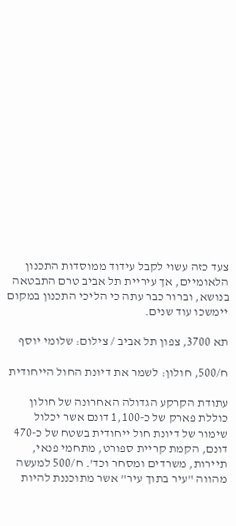צעד כזה עשוי לקבל עידוד ממוסדות התכנון הלאומיים, אך עיריית תל אביב טרם התבטאה בנושא, וברור כבר עתה כי הליכי התכנון במקום יימשכו עוד שנים.

תא 3700, צפון תל אביב / צילום: שלומי יוסף

ח/500, חולון: לשמר את דיונת החול הייחודית

עתודת הקרקע הגדולה האחרונה של חולון כוללת פארק של כ-1,100 דונם אשר יכלול שימור של דיונת חול ייחודית בשטח של כ-470 דונם, הקמת קריית ספורט, מתחמי פנאי, תיירות, משרדים ומסחר וכד'. ח/500 למעשה מהווה "עיר בתוך עיר" אשר מתוכננת להיות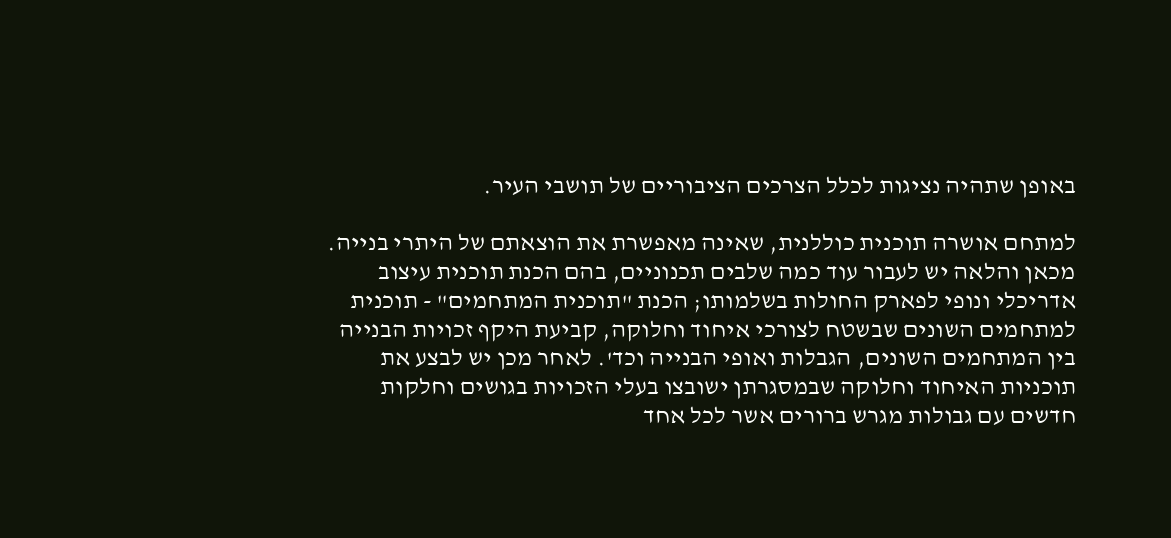באופן שתהיה נציגות לכלל הצרכים הציבוריים של תושבי העיר.

למתחם אושרה תוכנית כוללנית, שאינה מאפשרת את הוצאתם של היתרי בנייה. מכאן והלאה יש לעבור עוד כמה שלבים תכנוניים, בהם הכנת תוכנית עיצוב אדריכלי ונופי לפארק החולות בשלמותו; הכנת "תוכנית המתחמים" - תוכנית למתחמים השונים שבשטח לצורכי איחוד וחלוקה, קביעת היקף זכויות הבנייה בין המתחמים השונים, הגבלות ואופי הבנייה וכד'. לאחר מכן יש לבצע את תוכניות האיחוד וחלוקה שבמסגרתן ישובצו בעלי הזכויות בגושים וחלקות חדשים עם גבולות מגרש ברורים אשר לכל אחד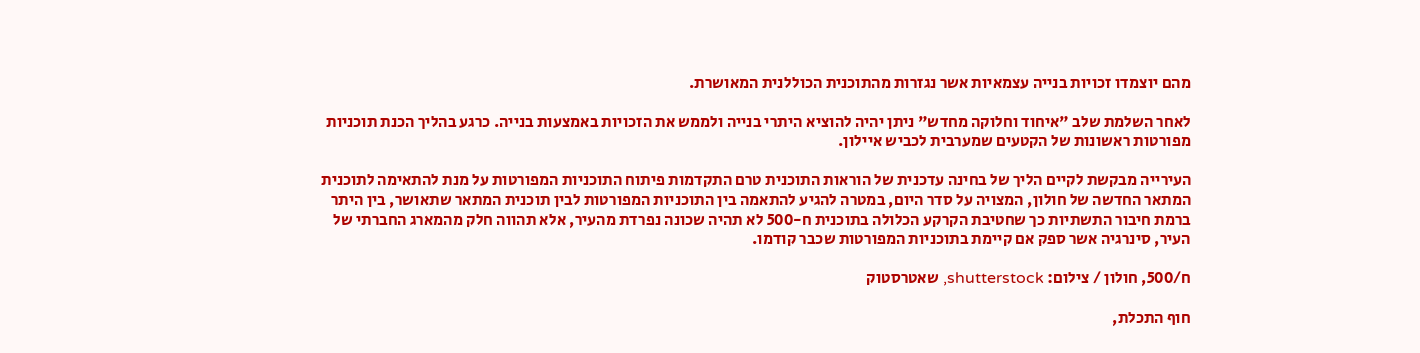מהם יוצמדו זכויות בנייה עצמאיות אשר נגזרות מהתוכנית הכוללנית המאושרת.

לאחר השלמת שלב "איחוד וחלוקה מחדש" ניתן יהיה להוציא היתרי בנייה ולממש את הזכויות באמצעות בנייה. כרגע בהליך הכנת תוכניות מפורטות ראשונות של הקטעים שמערבית לכביש איילון.

העירייה מבקשת לקיים הליך של בחינה עדכנית של הוראות התוכנית טרם התקדמות פיתוח התוכניות המפורטות על מנת להתאימה לתוכנית המתאר החדשה של חולון, המצויה על סדר היום, במטרה להגיע להתאמה בין התוכניות המפורטות לבין תוכנית המתאר שתאושר, בין היתר ברמת חיבור התשתיות כך שחטיבת הקרקע הכלולה בתוכנית ח-500 לא תהיה שכונה נפרדת מהעיר, אלא תהווה חלק מהמארג החברתי של העיר, סינרגיה אשר ספק אם קיימת בתוכניות המפורטות שכבר קודמו.

ח/500, חולון / צילום: shutterstock, שאטרסטוק

חוף התכלת,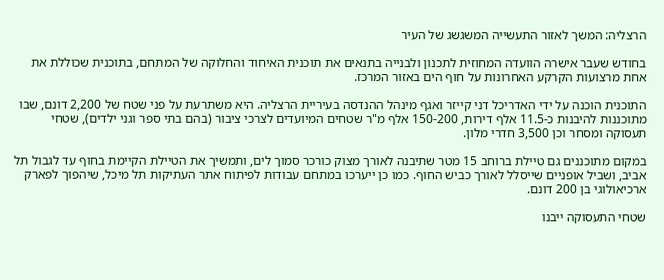הרצליה: המשך לאזור התעשייה המשגשג של העיר

בחודש שעבר אישרה הוועדה המחוזית לתכנון ולבנייה בתנאים את תוכנית האיחוד והחלוקה של המתחם, בתוכנית שכוללת את אחת מרצועות הקרקע האחרונות על חוף הים באזור המרכז.

התוכנית הוכנה על ידי האדריכל דני קייזר ואגף מינהל ההנדסה בעיריית הרצליה. היא משתרעת על פני שטח של 2,200 דונם, שבו מתוכננות להיבנות כ-11.5 אלף דירות, 150-200 אלף מ"ר שטחים המיועדים לצרכי ציבור (בהם בתי ספר וגני ילדים), שטחי תעסוקה ומסחר וכן 3,500 חדרי מלון.

במקום מתוכננים גם טיילת ברוחב 15 מטר שתיבנה לאורך מצוק כורכר סמוך לים, ותמשיך את הטיילת הקיימת בחוף עד לגבול תל אביב, ושביל אופניים שייסלל לאורך כביש החוף. כמו כן ייערכו במתחם עבודות לפיתוח אתר העתיקות תל מיכל, שיהפוך לפארק ארכיאולוגי בן 200 דונם.

שטחי התעסוקה ייבנו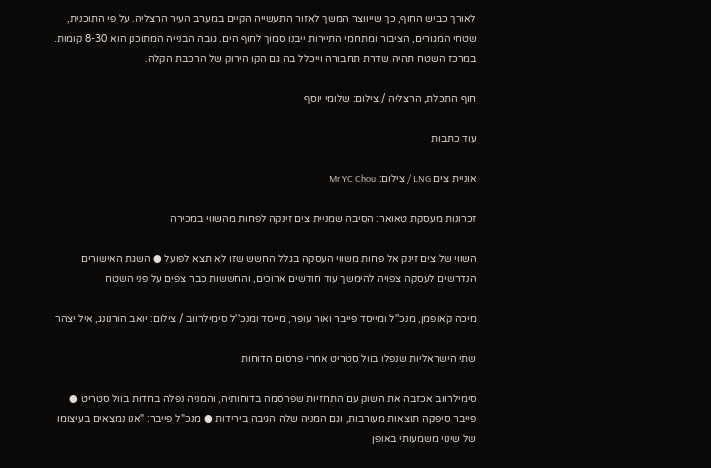לאורך כביש החוף, כך שייווצר המשך לאזור התעשייה הקיים במערב העיר הרצליה. על פי התוכנית, שטחי המגורים, הציבור ומתחמי התיירות ייבנו סמוך לחוף הים. גובה הבנייה המתוכנן הוא 8-30 קומות. במרכז השטח תהיה שדרת תחבורה וייכלל בה גם הקו הירוק של הרכבת הקלה.

חוף התכלת, הרצליה / צילום: שלומי יוסף

עוד כתבות

אוניית צים LNG / צילום: Mr YC Chou

זכרונות מעסקת טאואר: הסיבה שמניית צים זינקה לפחות מהשווי במכירה

השווי של צים זינק אל פחות משווי העסקה בגלל החשש שזו לא תצא לפועל ● השגת האישורים הנדרשים לעסקה צפויה להימשך עוד חודשים ארוכים, והחששות כבר צפים על פני השטח

מיכה קאופמן, מנכ''ל ומייסד פייבר ואור עופר, מייסד ומנכ''ל סימילרווב / צילום: יואב הורנונג, איל יצהר

שתי הישראליות שנפלו בוול סטריט אחרי פרסום הדוחות

סימילרווב אכזבה את השוק עם התחזיות שפרסמה בדוחותיה, והמניה נפלה בחדות בוול סטריט ● פייבר סיפקה תוצאות מעורבות, וגם המניה שלה הגיבה בירידות ● מנכ"ל פייבר: "אנו נמצאים בעיצומו של שינוי משמעותי באופן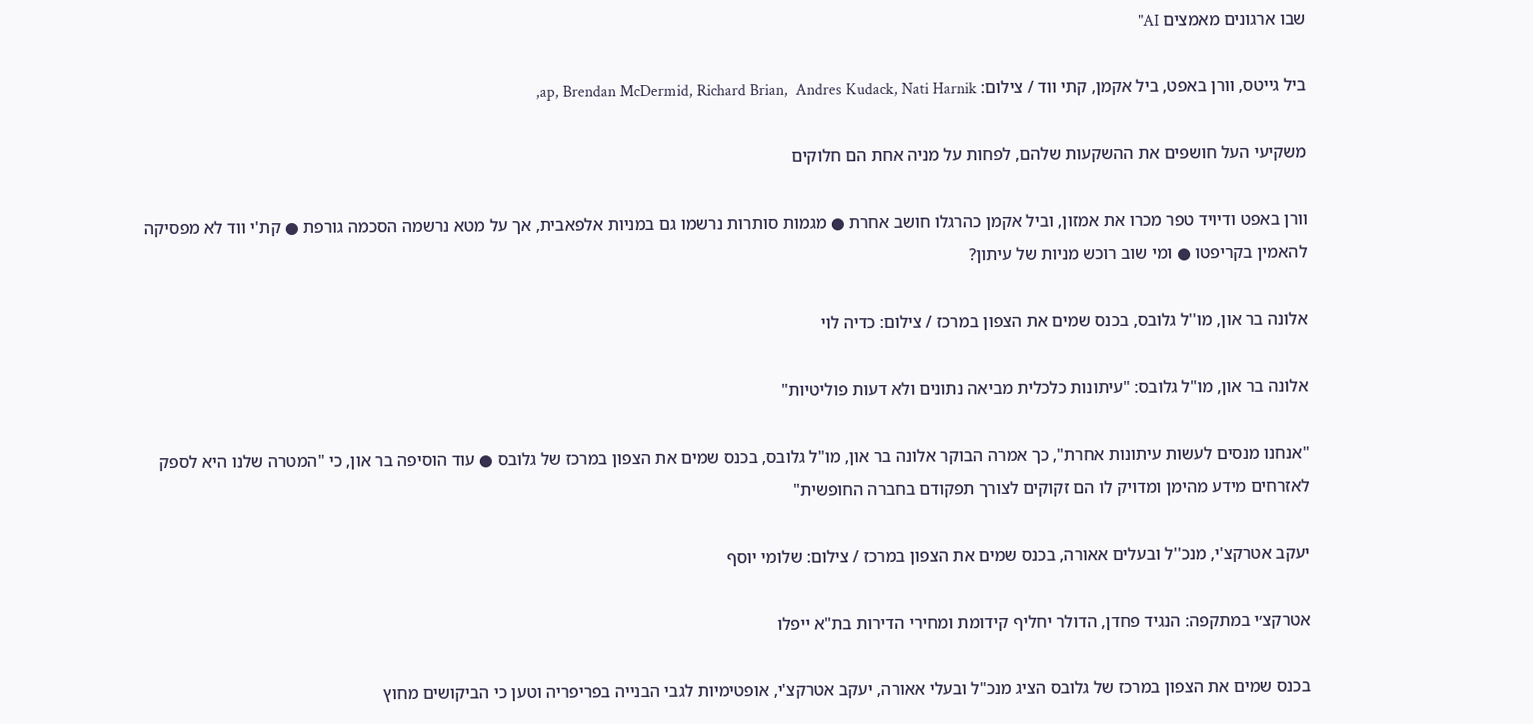שבו ארגונים מאמצים AI"

ביל גייטס, וורן באפט, ביל אקמן, קתי ווד / צילום: ap, Brendan McDermid, Richard Brian,  Andres Kudack, Nati Harnik,

משקיעי העל חושפים את ההשקעות שלהם, לפחות על מניה אחת הם חלוקים

וורן באפט ודיויד טפר מכרו את אמזון, וביל אקמן כהרגלו חושב אחרת ● מגמות סותרות נרשמו גם במניות אלפאבית, אך על מטא נרשמה הסכמה גורפת ● קת'י ווד לא מפסיקה להאמין בקריפטו ● ומי שוב רוכש מניות של עיתון?

אלונה בר און, מו''ל גלובס, בכנס שמים את הצפון במרכז / צילום: כדיה לוי

אלונה בר און, מו"ל גלובס: "עיתונות כלכלית מביאה נתונים ולא דעות פוליטיות"

"אנחנו מנסים לעשות עיתונות אחרת", כך אמרה הבוקר אלונה בר און, מו"ל גלובס, בכנס שמים את הצפון במרכז של גלובס ● עוד הוסיפה בר און, כי "המטרה שלנו היא לספק לאזרחים מידע מהימן ומדויק לו הם זקוקים לצורך תפקודם בחברה החופשית"

יעקב אטרקצ'י, מנכ''ל ובעלים אאורה, בכנס שמים את הצפון במרכז / צילום: שלומי יוסף

אטרקצ׳י במתקפה: הנגיד פחדן, הדולר יחליף קידומת ומחירי הדירות בת"א ייפלו

בכנס שמים את הצפון במרכז של גלובס הציג מנכ"ל ובעלי אאורה, יעקב אטרקצ'י, אופטימיות לגבי הבנייה בפריפריה וטען כי הביקושים מחוץ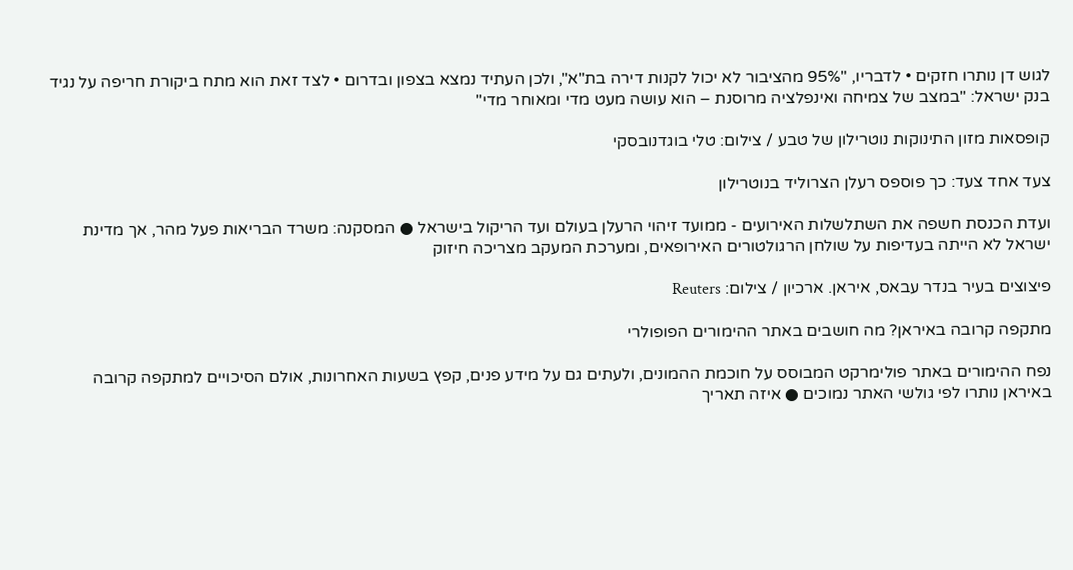לגוש דן נותרו חזקים • לדבריו, "95% מהציבור לא יכול לקנות דירה בת"א", ולכן העתיד נמצא בצפון ובדרום • לצד זאת הוא מתח ביקורת חריפה על נגיד בנק ישראל: "במצב של צמיחה ואינפלציה מרוסנת – הוא עושה מעט מדי ומאוחר מדי"

קופסאות מזון התינוקות נוטרילון של טבע / צילום: טלי בוגדנובסקי

צעד אחד צעד: כך פוספס רעלן הצרוליד בנוטרילון

ועדת הכנסת חשפה את השתלשלות האירועים - ממועד זיהוי הרעלן בעולם ועד הריקול בישראל ● המסקנה: משרד הבריאות פעל מהר, אך מדינת ישראל לא הייתה בעדיפות על שולחן הרגולטורים האירופאים, ומערכת המעקב מצריכה חיזוק

פיצוצים בעיר בנדר עבאס, איראן. ארכיון / צילום: Reuters

מתקפה קרובה באיראן? מה חושבים באתר ההימורים הפופולרי

נפח ההימורים באתר פולימרקט המבוסס על חוכמת ההמונים, ולעתים גם על מידע פנים, קפץ בשעות האחרונות, אולם הסיכויים למתקפה קרובה באיראן נותרו לפי גולשי האתר נמוכים ● איזה תאריך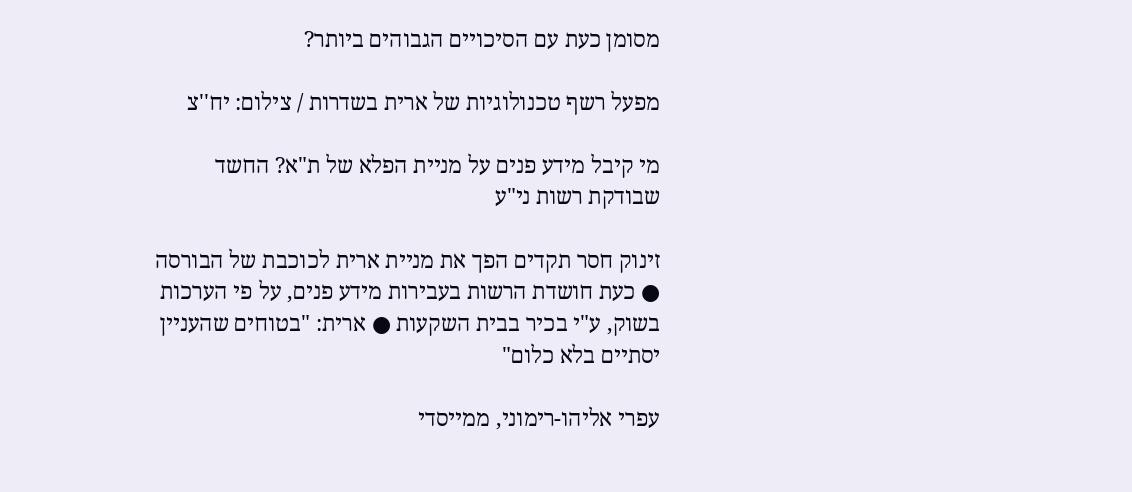מסומן כעת עם הסיכויים הגבוהים ביותר?

מפעל רשף טכנולוגיות של ארית בשדרות / צילום: יח''צ

מי קיבל מידע פנים על מניית הפלא של ת"א? החשד שבודקת רשות ני"ע

זינוק חסר תקדים הפך את מניית ארית לכוכבת של הבורסה ● כעת חושדת הרשות בעבירות מידע פנים, על פי הערכות בשוק, ע"י בכיר בבית השקעות ● ארית: "בטוחים שהעניין יסתיים בלא כלום"

עפרי אליהו-רימוני, ממייסדי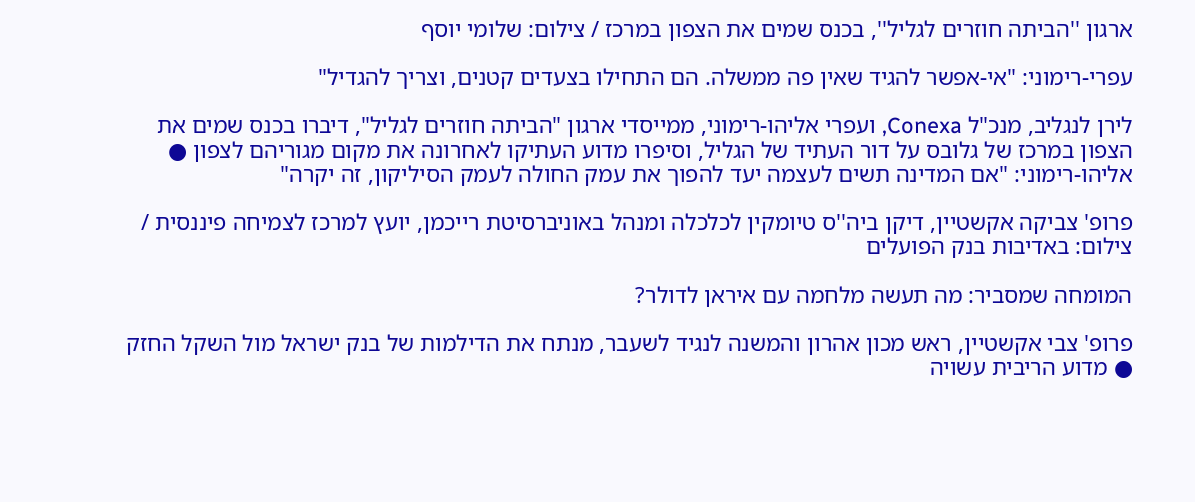ארגון ''הביתה חוזרים לגליל'', בכנס שמים את הצפון במרכז / צילום: שלומי יוסף

עפרי-רימוני: "אי-אפשר להגיד שאין פה ממשלה. הם התחילו בצעדים קטנים, וצריך להגדיל"

לירן לנגליב, מנכ"ל Conexa, ועפרי אליהו-רימוני, ממייסדי ארגון "הביתה חוזרים לגליל", דיברו בכנס שמים את הצפון במרכז של גלובס על דור העתיד של הגליל, וסיפרו מדוע העתיקו לאחרונה את מקום מגוריהם לצפון ● אליהו-רימוני: "אם המדינה תשים לעצמה יעד להפוך את עמק החולה לעמק הסיליקון, זה יקרה"

פרופ' צביקה אקשטיין, דיקן ביה''ס טיומקין לכלכלה ומנהל באוניברסיטת רייכמן, יועץ למרכז לצמיחה פיננסית / צילום: באדיבות בנק הפועלים

המומחה שמסביר: מה תעשה מלחמה עם איראן לדולר?

פרופ' צבי אקשטיין, ראש מכון אהרון והמשנה לנגיד לשעבר, מנתח את הדילמות של בנק ישראל מול השקל החזק ● מדוע הריבית עשויה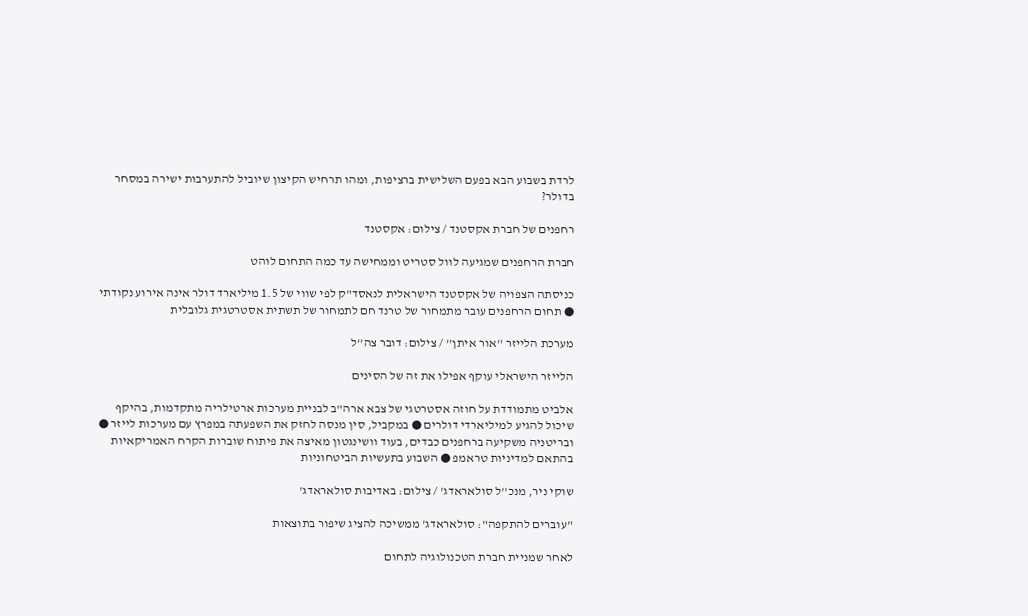לרדת בשבוע הבא בפעם השלישית ברציפות, ומהו תרחיש הקיצון שיוביל להתערבות ישירה במסחר בדולר?

רחפנים של חברת אקסטנד / צילום: אקסטנד

חברת הרחפנים שמגיעה לוול סטריט וממחישה עד כמה התחום לוהט

כניסתה הצפויה של אקסטנד הישראלית לנאסד"ק לפי שווי של 1.5 מיליארד דולר אינה אירוע נקודתי ● תחום הרחפנים עובר מתמחור של טרנד חם לתמחור של תשתית אסטרטגית גלובלית

מערכת הלייזר ''אור איתן'' / צילום: דובר צה''ל

הלייזר הישראלי עוקף אפילו את זה של הסינים

אלביט מתמודדת על חוזה אסטרטגי של צבא ארה"ב לבניית מערכות ארטילריה מתקדמות, בהיקף שיכול להגיע למיליארדי דולרים ● במקביל, סין מנסה לחזק את השפעתה במפרץ עם מערכות לייזר ● ובריטניה משקיעה ברחפנים כבדים, בעוד וושינגטון מאיצה את פיתוח שוברות הקרח האמריקאיות בהתאם למדיניות טראמפ ● השבוע בתעשיות הביטחוניות

שוקי ניר, מנכ''ל סולאראדג' / צילום: באדיבות סולאראדג'

"עוברים להתקפה": סולאראדג' ממשיכה להציג שיפור בתוצאות

לאחר שמניית חברת הטכנולוגיה לתחום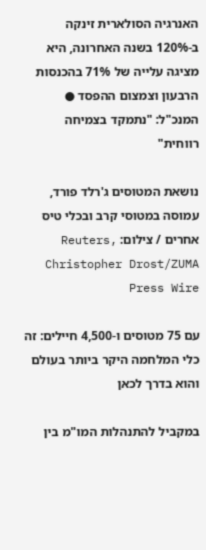האנרגיה הסולארית זינקה ב-120% בשנה האחרונה, היא מציגה עלייה של 71% בהכנסות הרבעון וצמצום ההפסד ● המנכ"ל: "נתמקד בצמיחה רווחית"

נושאת המטוסים ג'רלד פורד, עמוסה במטוסי קרב ובכלי טיס אחרים / צילום: Reuters, Christopher Drost/ZUMA Press Wire

עם 75 מטוסים ו-4,500 חיילים: זה כלי המלחמה היקר ביותר בעולם והוא בדרך לכאן

במקביל להתנהלות המו"מ בין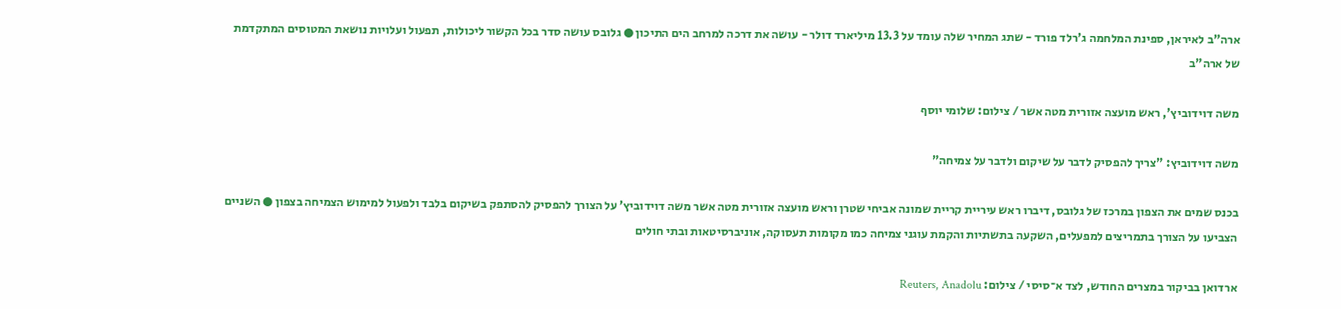ארה"ב לאיראן, ספינת המלחמה ג'רלד פורד - שתג המחיר שלה עומד על 13.3 מיליארד דולר - עושה את דרכה למרחב הים התיכון ● גלובס עושה סדר בכל הקשור ליכולות, תפעול ועלויות נושאת המטוסים המתקדמת של ארה"ב

משה דוידוביץ', ראש מועצה אזורית מטה אשר / צילום: שלומי יוסף

משה דוידוביץ: "צריך להפסיק לדבר על שיקום ולדבר על צמיחה"

בכנס שמים את הצפון במרכז של גלובס, דיברו ראש עיריית קריית שמונה אביחי שטרן וראש מועצה אזורית מטה אשר משה דוידוביץ’ על הצורך להפסיק להסתפק בשיקום בלבד ולפעול למימוש הצמיחה בצפון ● השניים הצביעו על הצורך בתמריצים למפעלים, השקעה בתשתיות והקמת עוגני צמיחה כמו מקומות תעסוקה, אוניברסיטאות ובתי חולים

ארדואן בביקור במצרים החודש, לצד א־סיסי / צילום: Reuters, Anadolu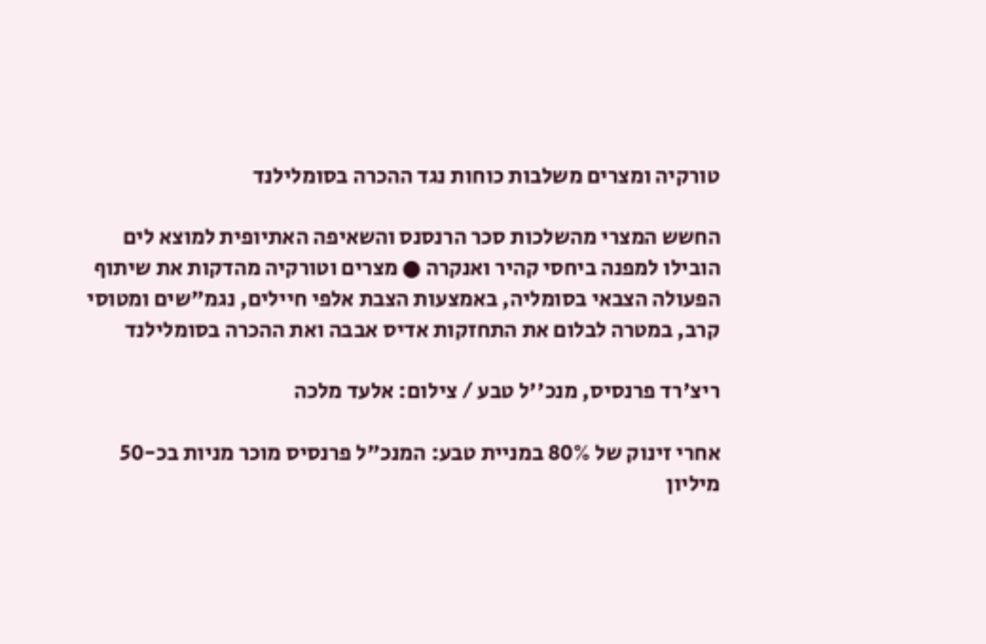טורקיה ומצרים משלבות כוחות נגד ההכרה בסומלילנד

החשש המצרי מהשלכות סכר הרנסנס והשאיפה האתיופית למוצא לים הובילו למפנה ביחסי קהיר ואנקרה ● מצרים וטורקיה מהדקות את שיתוף הפעולה הצבאי בסומליה, באמצעות הצבת אלפי חיילים, נגמ"שים ומטוסי קרב, במטרה לבלום את התחזקות אדיס אבבה ואת ההכרה בסומלילנד

ריצ'רד פרנסיס, מנכ''ל טבע / צילום: אלעד מלכה

אחרי זינוק של 80% במניית טבע: המנכ"ל פרנסיס מוכר מניות בכ-50 מיליון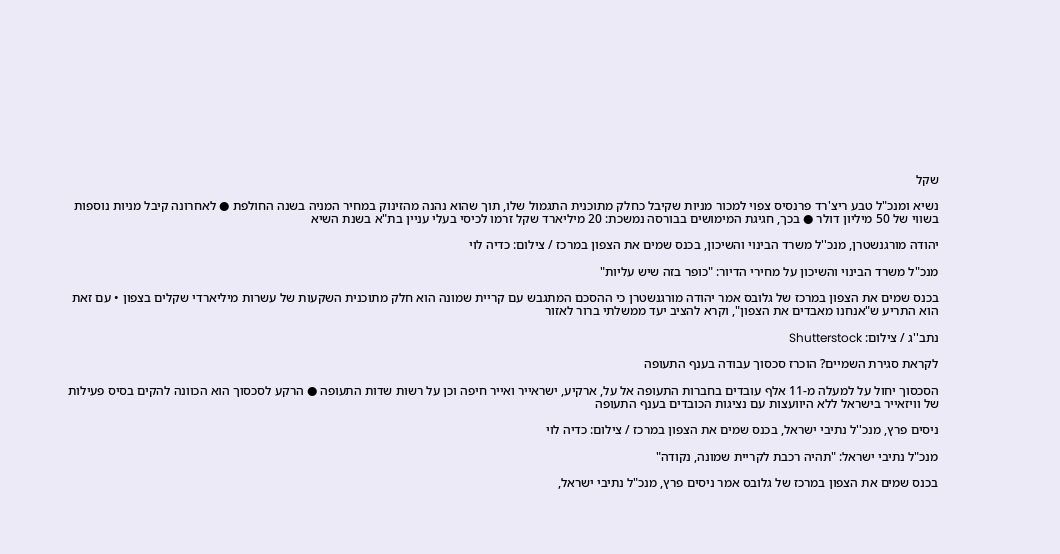שקל

נשיא ומנכ"ל טבע ריצ'רד פרנסיס צפוי למכור מניות שקיבל כחלק מתוכנית התגמול שלו, תוך שהוא נהנה מהזינוק במחיר המניה בשנה החולפת ● לאחרונה קיבל מניות נוספות בשווי של 50 מיליון דולר ● בכך, חגיגת המימושים בבורסה נמשכת: 20 מיליארד שקל זרמו לכיסי בעלי עניין בת"א בשנת השיא

יהודה מורגנשטרן, מנכ''ל משרד הבינוי והשיכון, בכנס שמים את הצפון במרכז / צילום: כדיה לוי

מנכ"ל משרד הבינוי והשיכון על מחירי הדיור: "כופר בזה שיש עליות"

בכנס שמים את הצפון במרכז של גלובס אמר יהודה מורגנשטרן כי ההסכם המתגבש עם קריית שמונה הוא חלק מתוכנית השקעות של עשרות מיליארדי שקלים בצפון • עם זאת הוא התריע ש"אנחנו מאבדים את הצפון", וקרא להציב יעד ממשלתי ברור לאזור

נתב''ג / צילום: Shutterstock

לקראת סגירת השמיים? הוכרז סכסוך עבודה בענף התעופה

הסכסוך יחול על למעלה מ-11 אלף עובדים בחברות התעופה אל על, ארקיע, ישראייר ואייר חיפה וכן על רשות שדות התעופה ● הרקע לסכסוך הוא הכוונה להקים בסיס פעילות של וויזאייר בישראל ללא היוועצות עם נציגות הכובדים בענף התעופה

ניסים פרץ, מנכ''ל נתיבי ישראל, בכנס שמים את הצפון במרכז / צילום: כדיה לוי

מנכ"ל נתיבי ישראל: "תהיה רכבת לקריית שמונה, נקודה"

בכנס שמים את הצפון במרכז של גלובס אמר ניסים פרץ, מנכ"ל נתיבי ישראל,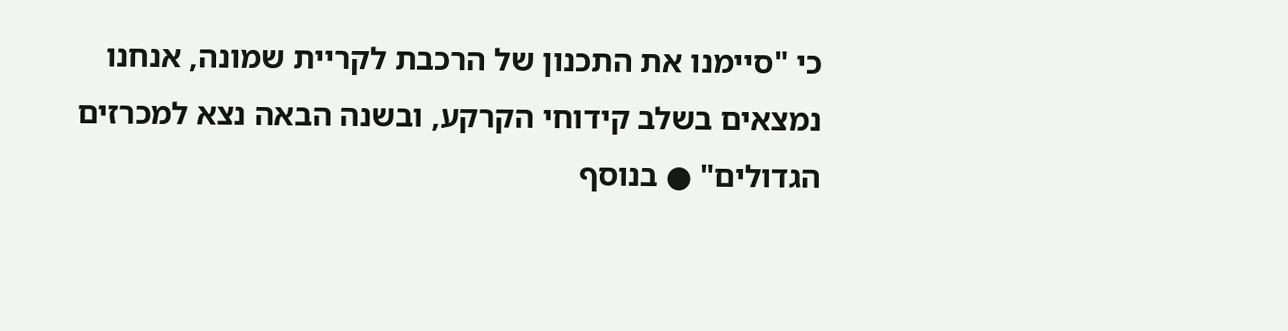כי "סיימנו את התכנון של הרכבת לקריית שמונה, אנחנו נמצאים בשלב קידוחי הקרקע, ובשנה הבאה נצא למכרזים הגדולים" ● בנוסף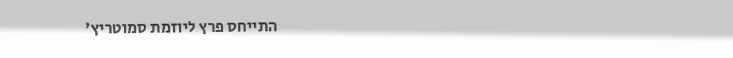התייחס פרץ ליוזמת סמוטריץ'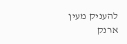להעניק מעין ארנק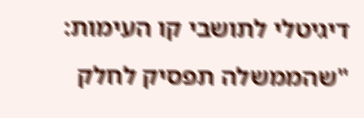דיגיטלי לתושבי קו העימות: "שהממשלה תפסיק לחלק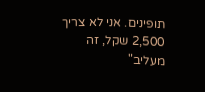תופינים. אני לא צריך 2,500 שקל, זה מעליב"